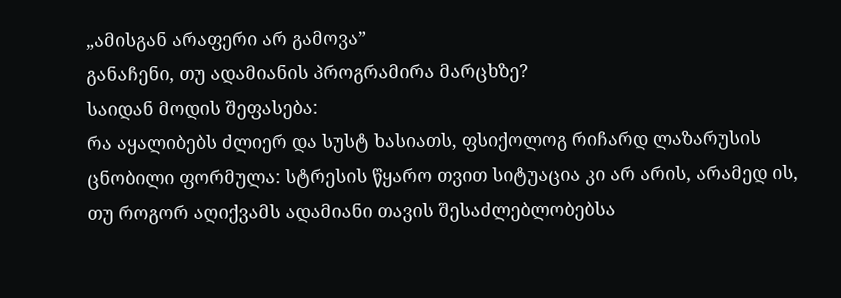„ამისგან არაფერი არ გამოვა”
განაჩენი, თუ ადამიანის პროგრამირა მარცხზე?
საიდან მოდის შეფასება:
რა აყალიბებს ძლიერ და სუსტ ხასიათს, ფსიქოლოგ რიჩარდ ლაზარუსის ცნობილი ფორმულა: სტრესის წყარო თვით სიტუაცია კი არ არის, არამედ ის, თუ როგორ აღიქვამს ადამიანი თავის შესაძლებლობებსა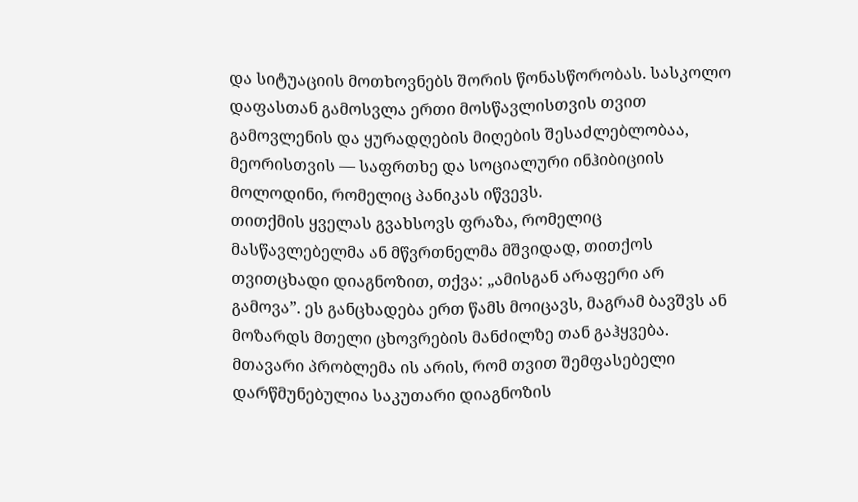და სიტუაციის მოთხოვნებს შორის წონასწორობას. სასკოლო დაფასთან გამოსვლა ერთი მოსწავლისთვის თვით გამოვლენის და ყურადღების მიღების შესაძლებლობაა, მეორისთვის — საფრთხე და სოციალური ინჰიბიციის მოლოდინი, რომელიც პანიკას იწვევს.
თითქმის ყველას გვახსოვს ფრაზა, რომელიც მასწავლებელმა ან მწვრთნელმა მშვიდად, თითქოს თვითცხადი დიაგნოზით, თქვა: „ამისგან არაფერი არ გამოვა”. ეს განცხადება ერთ წამს მოიცავს, მაგრამ ბავშვს ან მოზარდს მთელი ცხოვრების მანძილზე თან გაჰყვება. მთავარი პრობლემა ის არის, რომ თვით შემფასებელი დარწმუნებულია საკუთარი დიაგნოზის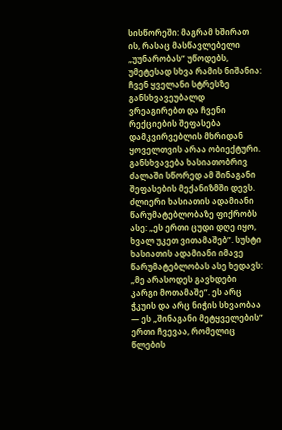სისწორეში: მაგრამ ხშირათ ის, რასაც მასწავლებელი „უუნარობას” უწოდებს, უმეტესად სხვა რამის ნიშანია: ჩვენ ყველანი სტრესზე განსხვავეუბალდ ვრეაგირებთ და ჩვენი რექციების შეფასება დამკვირვებლის მხრიდან ყოველთვის არაა ობიექტური.
განსხვავება ხასიათობრივ ძალაში სწორედ ამ შინაგანი შეფასების მექანიზმში დევს. ძლიერი ხასიათის ადამიანი წარუმატებლობაზე ფიქრობს ასე: „ეს ერთი ცუდი დღე იყო, ხვალ უკეთ ვითამაშებ”. სუსტი ხასიათის ადამიანი იმავე წარუმატებლობას ასე ხედავს: „მე არასოდეს გავხდები კარგი მოთამაშე”. ეს არც ჭკუის და არც ნიჭის სხვაობაა — ეს „შინაგანი მეტყველების” ერთი ჩვევაა, რომელიც წლების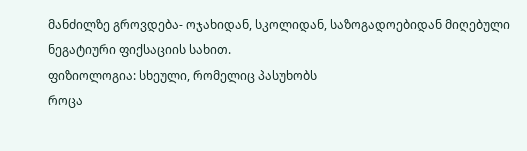მანძილზე გროვდება- ოჯახიდან, სკოლიდან, საზოგადოებიდან მიღებული ნეგატიური ფიქსაციის სახით.
ფიზიოლოგია: სხეული, რომელიც პასუხობს
როცა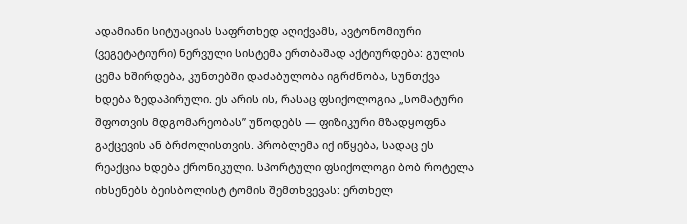ადამიანი სიტუაციას საფრთხედ აღიქვამს, ავტონომიური (ვეგეტატიური) ნერვული სისტემა ერთბაშად აქტიურდება: გულის ცემა ხშირდება, კუნთებში დაძაბულობა იგრძნობა, სუნთქვა ხდება ზედაპირული. ეს არის ის, რასაც ფსიქოლოგია „სომატური შფოთვის მდგომარეობას” უწოდებს — ფიზიკური მზადყოფნა გაქცევის ან ბრძოლისთვის. პრობლემა იქ იწყება, სადაც ეს რეაქცია ხდება ქრონიკული. სპორტული ფსიქოლოგი ბობ როტელა იხსენებს ბეისბოლისტ ტომის შემთხვევას: ერთხელ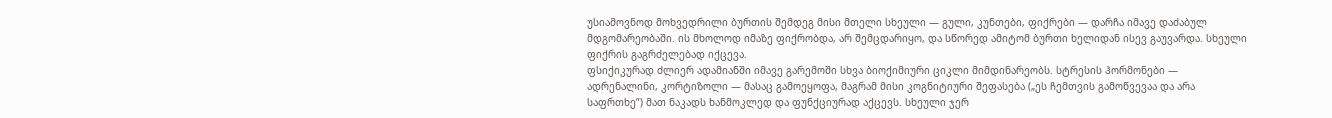უსიამოვნოდ მოხვედრილი ბურთის შემდეგ მისი მთელი სხეული — გული, კუნთები, ფიქრები — დარჩა იმავე დაძაბულ მდგომარეობაში. ის მხოლოდ იმაზე ფიქრობდა, არ შემცდარიყო, და სწორედ ამიტომ ბურთი ხელიდან ისევ გაუვარდა. სხეული ფიქრის გაგრძელებად იქცევა.
ფსიქიკურად ძლიერ ადამიანში იმავე გარემოში სხვა ბიოქიმიური ციკლი მიმდინარეობს. სტრესის ჰორმონები — ადრენალინი, კორტიზოლი — მასაც გამოეყოფა, მაგრამ მისი კოგნიტიური შეფასება („ეს ჩემთვის გამოწვევაა და არა საფრთხე”) მათ ნაკადს ხანმოკლედ და ფუნქციურად აქცევს. სხეული ჯერ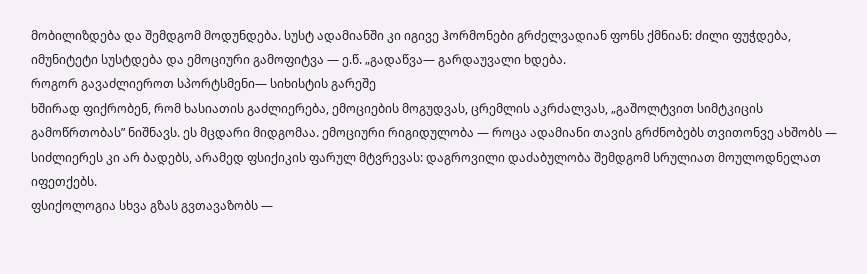მობილიზდება და შემდგომ მოდუნდება. სუსტ ადამიანში კი იგივე ჰორმონები გრძელვადიან ფონს ქმნიან: ძილი ფუჭდება, იმუნიტეტი სუსტდება და ემოციური გამოფიტვა — ე.წ. „გადაწვა— გარდაუვალი ხდება.
როგორ გავაძლიეროთ სპორტსმენი— სიხისტის გარეშე
ხშირად ფიქრობენ, რომ ხასიათის გაძლიერება, ემოციების მოგუდვას, ცრემლის აკრძალვას, „გაშოლტვით სიმტკიცის გამოწრთობას” ნიშნავს. ეს მცდარი მიდგომაა. ემოციური რიგიდულობა — როცა ადამიანი თავის გრძნობებს თვითონვე ახშობს — სიძლიერეს კი არ ბადებს, არამედ ფსიქიკის ფარულ მტვრევას: დაგროვილი დაძაბულობა შემდგომ სრულიათ მოულოდნელათ იფეთქებს.
ფსიქოლოგია სხვა გზას გვთავაზობს —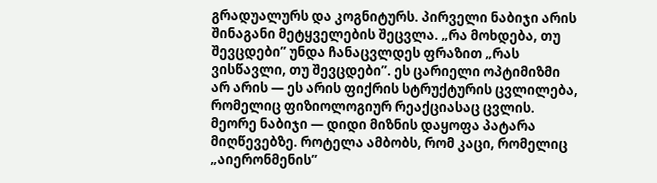გრადუალურს და კოგნიტურს. პირველი ნაბიჯი არის შინაგანი მეტყველების შეცვლა. „რა მოხდება, თუ შევცდები” უნდა ჩანაცვლდეს ფრაზით „რას ვისწავლი, თუ შევცდები”. ეს ცარიელი ოპტიმიზმი არ არის — ეს არის ფიქრის სტრუქტურის ცვლილება, რომელიც ფიზიოლოგიურ რეაქციასაც ცვლის. მეორე ნაბიჯი — დიდი მიზნის დაყოფა პატარა მიღწევებზე. როტელა ამბობს, რომ კაცი, რომელიც „აიერონმენის”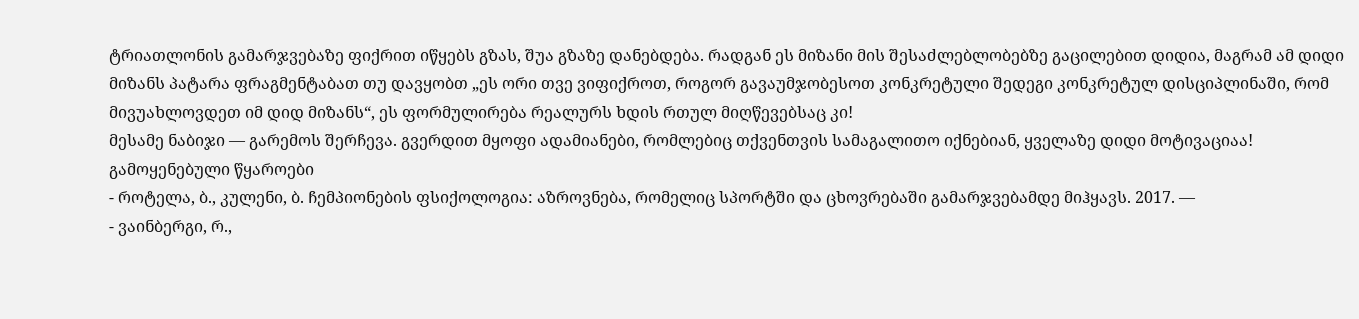ტრიათლონის გამარჯვებაზე ფიქრით იწყებს გზას, შუა გზაზე დანებდება. რადგან ეს მიზანი მის შესაძლებლობებზე გაცილებით დიდია, მაგრამ ამ დიდი მიზანს პატარა ფრაგმენტაბათ თუ დავყობთ „ეს ორი თვე ვიფიქროთ, როგორ გავაუმჯობესოთ კონკრეტული შედეგი კონკრეტულ დისციპლინაში, რომ მივუახლოვდეთ იმ დიდ მიზანს“, ეს ფორმულირება რეალურს ხდის რთულ მიღწევებსაც კი!
მესამე ნაბიჯი — გარემოს შერჩევა. გვერდით მყოფი ადამიანები, რომლებიც თქვენთვის სამაგალითო იქნებიან, ყველაზე დიდი მოტივაციაა!
გამოყენებული წყაროები
- როტელა, ბ., კულენი, ბ. ჩემპიონების ფსიქოლოგია: აზროვნება, რომელიც სპორტში და ცხოვრებაში გამარჯვებამდე მიჰყავს. 2017. —
- ვაინბერგი, რ.,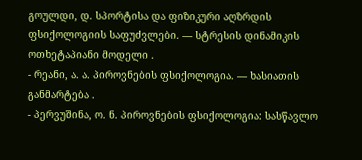გოულდი, დ. სპორტისა და ფიზიკური აღზრდის ფსიქოლოგიის საფუძვლები. — სტრესის დინამიკის ოთხეტაპიანი მოდელი .
- რეანი, ა. ა. პიროვნების ფსიქოლოგია. — ხასიათის განმარტება .
- პერვუშინა, ო. ნ. პიროვნების ფსიქოლოგია: სასწავლო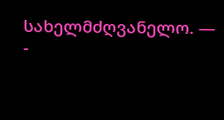სახელმძღვანელო. —
-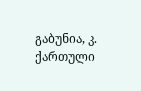გაბუნია, კ. ქართული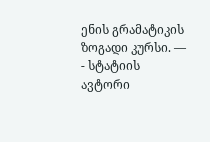ენის გრამატიკის ზოგადი კურსი. —
- სტატიის ავტორი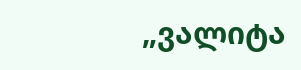„ვალიტა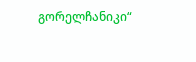გორელჩანიკი“